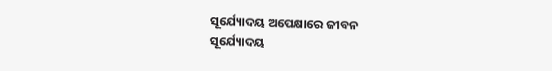ସୂର୍ଯ୍ୟୋଦୟ ଅପେକ୍ଷାରେ ଜୀବନ
ସୂର୍ଯ୍ୟୋଦୟ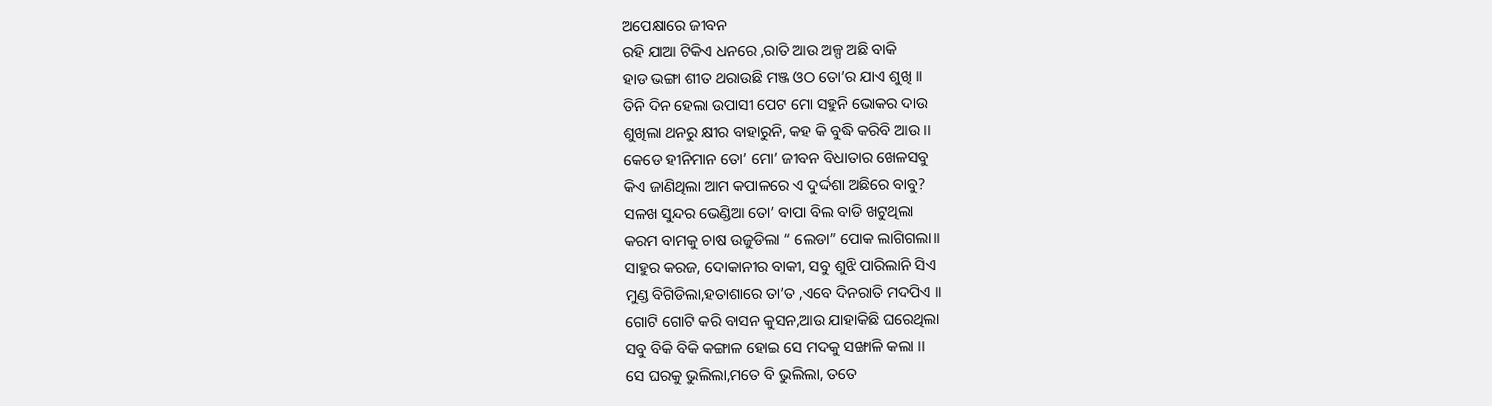ଅପେକ୍ଷାରେ ଜୀବନ
ରହି ଯାଆ ଟିକିଏ ଧନରେ ,ରାତି ଆଉ ଅଳ୍ପ ଅଛି ବାକି
ହାଡ ଭଙ୍ଗା ଶୀତ ଥରାଉଛି ମଞ୍ଜ ଓଠ ତୋ’ର ଯାଏ ଶୁଖି ।।
ତିନି ଦିନ ହେଲା ଉପାସୀ ପେଟ ମୋ ସହୁନି ଭୋକର ଦାଉ
ଶୁଖିଲା ଥନରୁ କ୍ଷୀର ବାହାରୁନି, କହ କି ବୁଦ୍ଧି କରିବି ଆଉ ।।
କେଡେ ହୀନିମାନ ତୋ’ ମୋ’ ଜୀବନ ବିଧାତାର ଖେଳସବୁ
କିଏ ଜାଣିଥିଲା ଆମ କପାଳରେ ଏ ଦୁର୍ଦ୍ଦଶା ଅଛିରେ ବାବୁ?
ସଳଖ ସୁନ୍ଦର ଭେଣ୍ଡିଆ ତୋ’ ବାପା ବିଲ ବାଡି ଖଟୁଥିଲା
କରମ ବାମକୁ ଚାଷ ଉଜୁଡିଲା “ ଲେଡା” ପୋକ ଲାଗିଗଲା।।
ସାହୁର କରଜ, ଦୋକାନୀର ବାକୀ, ସବୁ ଶୁଝି ପାରିଲାନି ସିଏ
ମୁଣ୍ଡ ବିଗିଡିଲା,ହତାଶାରେ ତା’ତ ,ଏବେ ଦିନରାତି ମଦପିଏ ।।
ଗୋଟି ଗୋଟି କରି ବାସନ କୁସନ,ଆଉ ଯାହାକିଛି ଘରେଥିଲା
ସବୁ ବିକି ବିକି କଙ୍ଗାଳ ହୋଇ ସେ ମଦକୁ ସଙ୍ଖାଳି କଲା ।।
ସେ ଘରକୁ ଭୁଲିଲା,ମତେ ବି ଭୁଲିଲା, ତତେ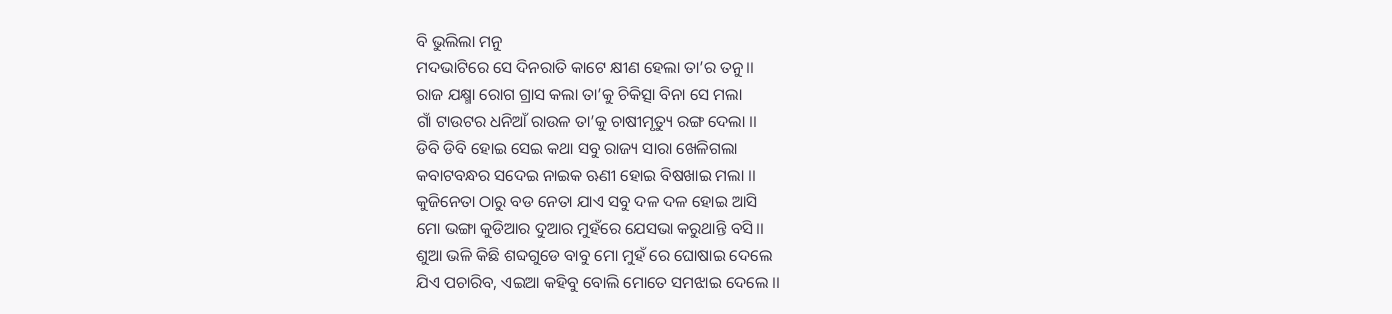ବି ଭୁଲିଲା ମନୁ
ମଦଭାଟିରେ ସେ ଦିନରାତି କାଟେ କ୍ଷୀଣ ହେଲା ତା’ର ତନୁ।।
ରାଜ ଯକ୍ଷ୍ମା ରୋଗ ଗ୍ରାସ କଲା ତା’କୁ ଚିକିତ୍ସା ବିନା ସେ ମଲା
ଗାଁ ଟାଉଟର ଧନିଆଁ ରାଉଳ ତା’କୁ ଚାଷୀମୃତ୍ୟୁ ରଙ୍ଗ ଦେଲା ।।
ଡିବି ଡିବି ହୋଇ ସେଇ କଥା ସବୁ ରାଜ୍ୟ ସାରା ଖେଳିଗଲା
କବାଟବନ୍ଧର ସଦେଇ ନାଇକ ଋଣୀ ହୋଇ ବିଷଖାଇ ମଲା ।।
କୁଜିନେତା ଠାରୁ ବଡ ନେତା ଯାଏ ସବୁ ଦଳ ଦଳ ହୋଇ ଆସି
ମୋ ଭଙ୍ଗା କୁଡିଆର ଦୁଆର ମୁହଁରେ ଯେସଭା କରୁଥାନ୍ତି ବସି।।
ଶୁଆ ଭଳି କିଛି ଶବ୍ଦଗୁଡେ ବାବୁ ମୋ ମୁହଁ ରେ ଘୋଷାଇ ଦେଲେ
ଯିଏ ପଚାରିବ, ଏଇଆ କହିବୁ ବୋଲି ମୋତେ ସମଝାଇ ଦେଲେ ।।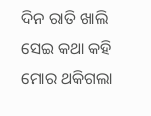ଦିନ ରାତି ଖାଲି ସେଇ କଥା କହି ମୋର ଥକିଗଲା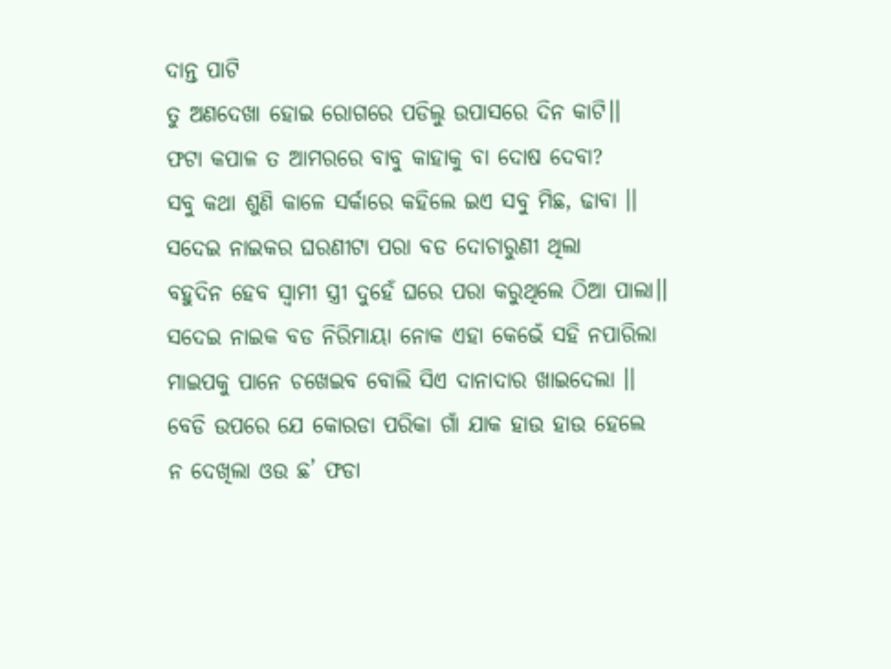ଦାନ୍ତ ପାଟି
ତୁ ଅଣଦେଖା ହୋଇ ରୋଗରେ ପଡିଲୁ ଉପାସରେ ଦିନ କାଟି।।
ଫଟା କପାଳ ତ ଆମରରେ ବାବୁ କାହାକୁ ବା ଦୋଷ ଦେବା?
ସବୁ କଥା ଶୁଣି କାଳେ ସର୍କାରେ କହିଲେ ଇଏ ସବୁ ମିଛ, ଢାବା ।।
ସଦେଇ ନାଇକର ଘରଣୀଟା ପରା ବଡ ଦୋଚାରୁଣୀ ଥିଲା
ବହୁଦିନ ହେବ ସ୍ୱାମୀ ସ୍ତ୍ରୀ ଦୁହେଁ ଘରେ ପରା କରୁଥିଲେ ଠିଆ ପାଲା।।
ସଦେଇ ନାଇକ ବଡ ନିରିମାୟା ନୋକ ଏହା କେଭେଁ ସହି ନପାରିଲା
ମାଇପକୁ ପାନେ ଚଖେଇବ ବୋଲି ସିଏ ଦାନାଦାର ଖାଇଦେଲା ।।
ବେଡି ଉପରେ ଯେ କୋରଡା ପରିକା ଗାଁ ଯାକ ହାଉ ହାଉ ହେଲେ
ନ ଦେଖିଲା ଓଉ ଛ’ ଫଡା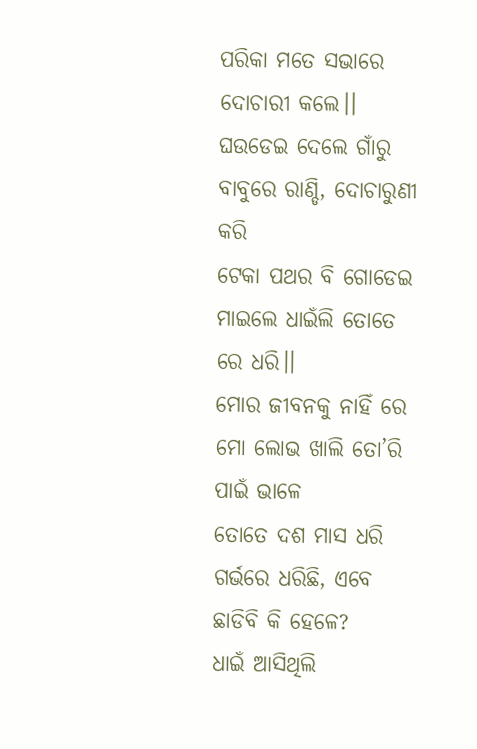ପରିକା ମତେ ସଭାରେ ଦୋଚାରୀ କଲେ।।
ଘଉଡେଇ ଦେଲେ ଗାଁରୁ ବାବୁରେ ରାଣ୍ଡି, ଦୋଚାରୁଣୀ କରି
ଟେକା ପଥର ବି ଗୋଡେଇ ମାଇଲେ ଧାଇଁଲି ତୋତେ ରେ ଧରି।।
ମୋର ଜୀବନକୁ ନାହିଁ ରେ ମୋ ଲୋଭ ଖାଲି ତୋ’ରି ପାଇଁ ଭାଳେ
ତୋତେ ଦଶ ମାସ ଧରି ଗର୍ଭରେ ଧରିଛି, ଏବେ ଛାଡିବି କି ହେଳେ?
ଧାଇଁ ଆସିଥିଲି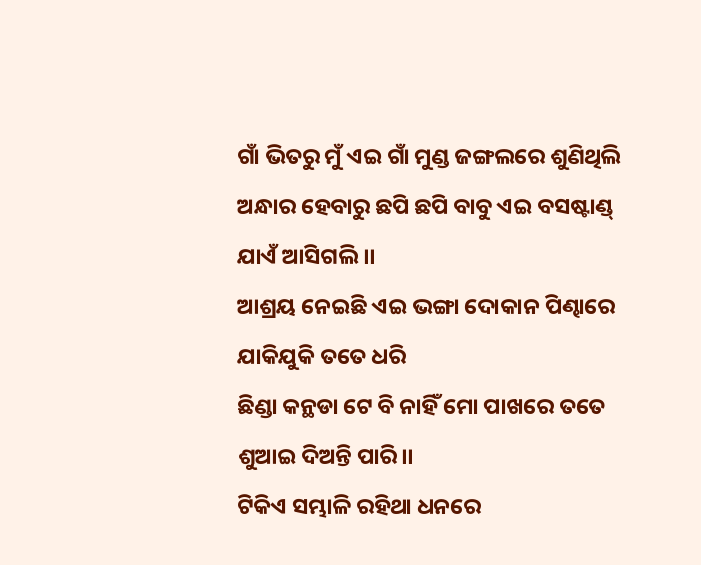ଗାଁ ଭିତରୁ ମୁଁ ଏଇ ଗାଁ ମୁଣ୍ଡ ଜଙ୍ଗଲରେ ଶୁଣିଥିଲି
ଅନ୍ଧାର ହେବାରୁ ଛପି ଛପି ବାବୁ ଏଇ ବସଷ୍ଟାଣ୍ଡ୍ ଯାଏଁ ଆସିଗଲି ।।
ଆଶ୍ରୟ ନେଇଛି ଏଇ ଭଙ୍ଗା ଦୋକାନ ପିଣ୍ଢାରେ ଯାକିଯୁକି ତତେ ଧରି
ଛିଣ୍ଡା କନ୍ଥଡା ଟେ ବି ନାହିଁ ମୋ ପାଖରେ ତତେ ଶୁଆଇ ଦିଅନ୍ତି ପାରି।।
ଟିକିଏ ସମ୍ଭାଳି ରହିଥା ଧନରେ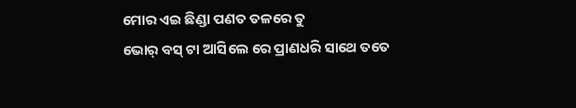ମୋର ଏଇ ଛିଣ୍ଡା ପଣତ ତଳରେ ତୁ
ଭୋର୍ ବସ୍ ଟା ଆସିଲେ ରେ ପ୍ରାଣଧରି ସାଥେ ତତେ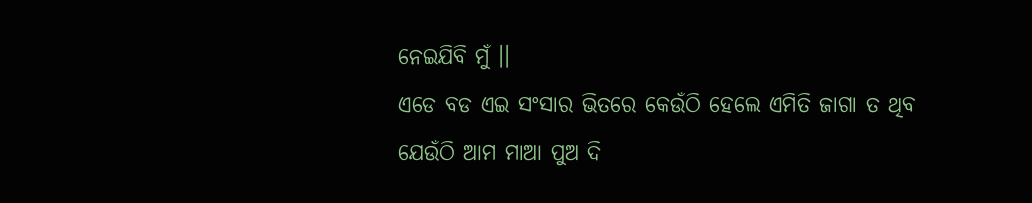ନେଇଯିବି ମୁଁ ।।
ଏଡେ ବଡ ଏଇ ସଂସାର ଭିତରେ କେଉଁଠି ହେଲେ ଏମିତି ଜାଗା ତ ଥିବ
ଯେଉଁଠି ଆମ ମାଆ ପୁଅ ଦି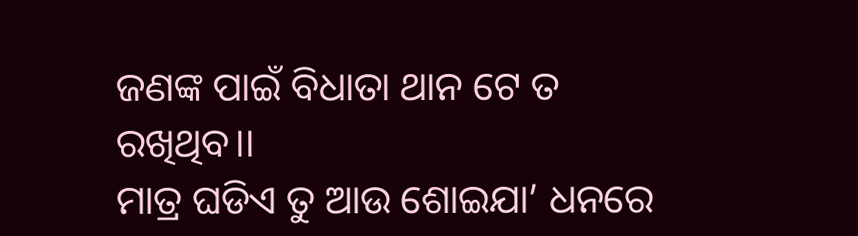ଜଣଙ୍କ ପାଇଁ ବିଧାତା ଥାନ ଟେ ତ ରଖିଥିବ।।
ମାତ୍ର ଘଡିଏ ତୁ ଆଉ ଶୋଇଯା’ ଧନରେ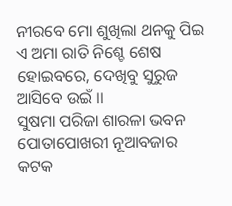ନୀରବେ ମୋ ଶୁଖିଲା ଥନକୁ ପିଇ
ଏ ଅମା ରାତି ନିଶ୍ଚେ ଶେଷ ହୋଇବରେ, ଦେଖିବୁ ସୁରୁଜ ଆସିବେ ଉଇଁ ।।
ସୁଷମା ପରିଜା ଶାରଳା ଭବନ ପୋତାପୋଖରୀ ନୂଆବଜାର କଟକ